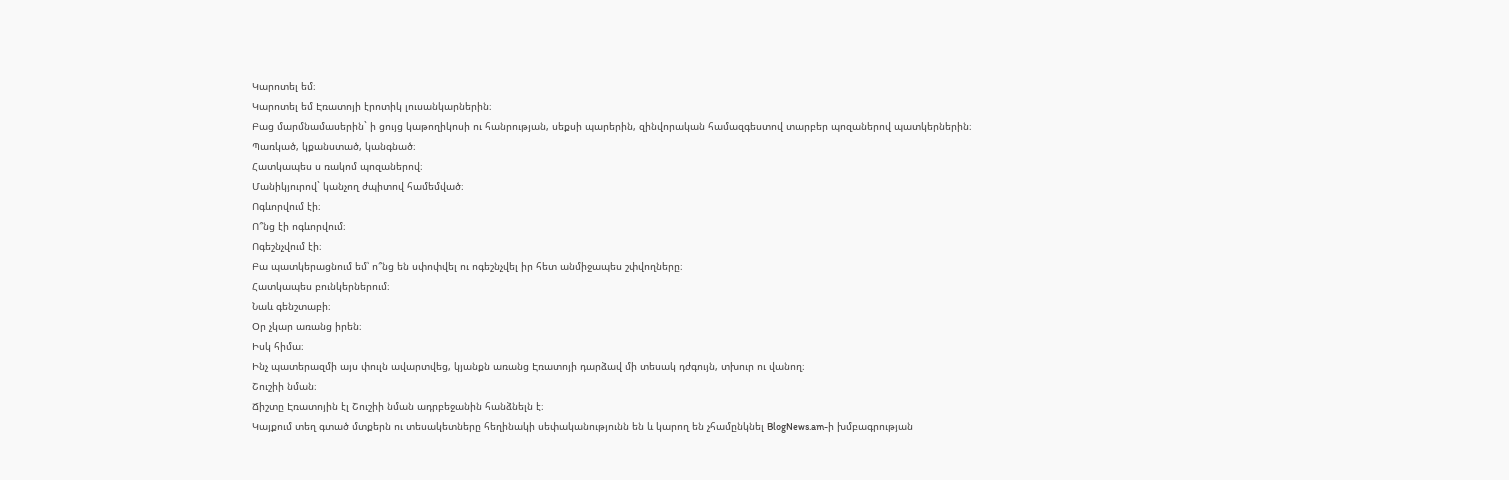Կարոտել եմ։
Կարոտել եմ Էռատոյի էրոտիկ լուսանկարներին։
Բաց մարմնամասերին` ի ցույց կաթողիկոսի ու հանրության, սեքսի պարերին, զինվորական համազգեստով տարբեր պոզաներով պատկերներին։
Պառկած, կքանստած, կանգնած։
Հատկապես ս ռակոմ պոզաներով։
Մանիկյուրով` կանչող ժպիտով համեմված։
Ոգևորվում էի։
Ո՞նց էի ոգևորվում։
Ոգեշնչվում էի։
Բա պատկերացնում եմ՝ ո՞նց են սփոփվել ու ոգեշնչվել իր հետ անմիջապես շփվողները։
Հատկապես բունկերներում։
Նաև գենշտաբի։
Օր չկար առանց իրեն։
Իսկ հիմա։
Ինչ պատերազմի այս փուլն ավարտվեց, կյանքն առանց Էռատոյի դարձավ մի տեսակ դժգույն, տխուր ու վանող։
Շուշիի նման։
Ճիշտը Էռատոյին էլ Շուշիի նման ադրբեջանին հանձնելն է։
Կայքում տեղ գտած մտքերն ու տեսակետները հեղինակի սեփականությունն են և կարող են չհամընկնել BlogNews.am-ի խմբագրության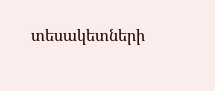տեսակետների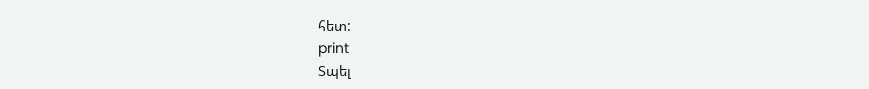հետ:
print
Տպել